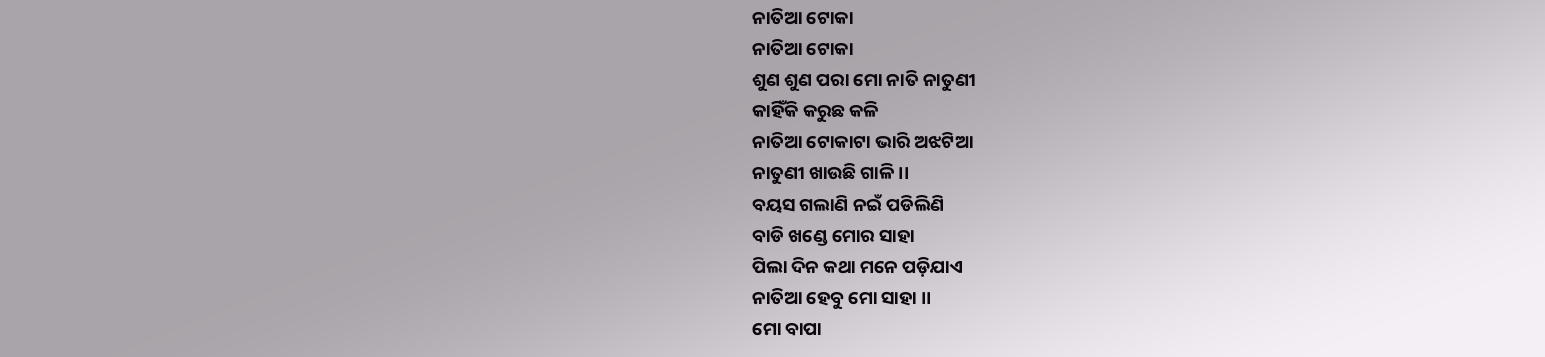ନାତିଆ ଟୋକା
ନାତିଆ ଟୋକା
ଶୁଣ ଶୁଣ ପରା ମୋ ନାତି ନାତୁଣୀ
କାହିଁକି କରୁଛ କଳି
ନାତିଆ ଟୋକାଟା ଭାରି ଅଝଟିଆ
ନାତୁଣୀ ଖାଉଛି ଗାଳି ।।
ବୟସ ଗଲାଣି ନଇଁ ପଡିଲିଣି
ବାଡି ଖଣ୍ଡେ ମୋର ସାହା
ପିଲା ଦିନ କଥା ମନେ ପଡ଼ିଯାଏ
ନାତିଆ ହେବୁ ମୋ ସାହା ।।
ମୋ ବାପା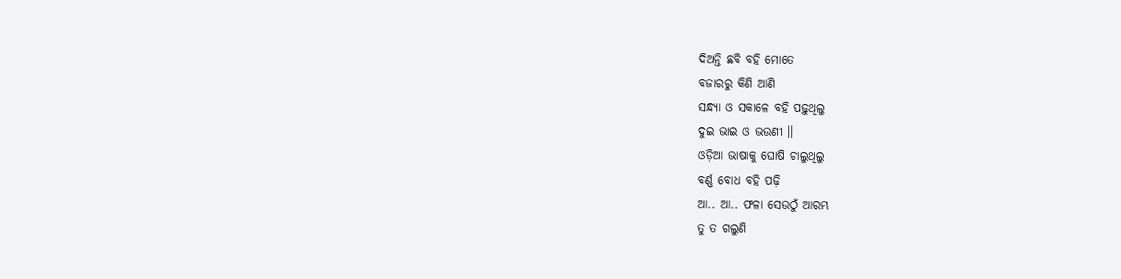ଦିଅନ୍ତି ଛବି ବହି ମୋତେ
ବଜାରରୁ କିଣି ଆଣି
ସନ୍ଧ୍ୟା ଓ ସକାଳେ ବହି ପଢ଼ୁଥିଲୁ
ଦୁଇ ଭାଇ ଓ ଭଉଣୀ ।।
ଓଡ଼ିଆ ଭାଷାକୁ ଘୋଷି ଚାଲୁଥିଲୁ
ବର୍ଣ୍ଣ ବୋଧ ବହି ପଢ଼ି
ଆ.. ଆ.. ଫଳା ସେଉଠୁଁ ଆରମ୍ଭ
ତୁ ତ ଗଲୁଣି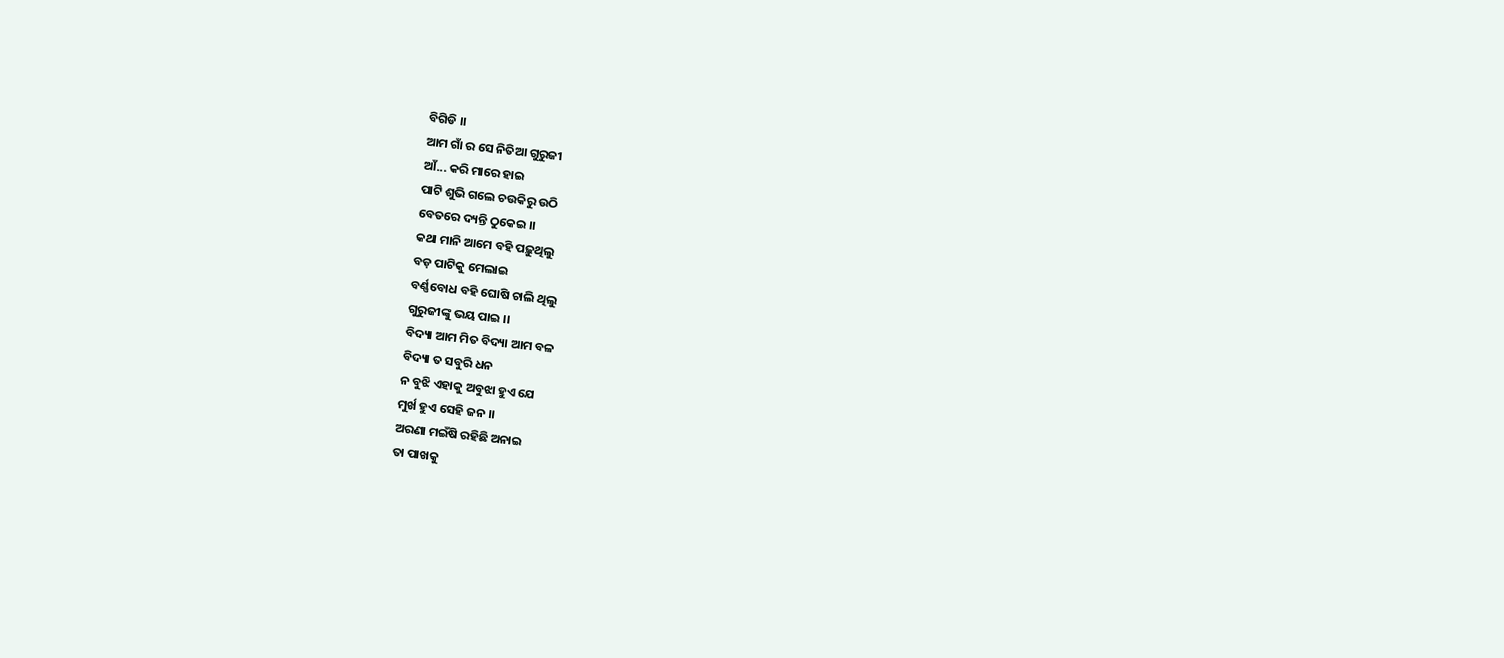ବିଗିଡି ।।
ଆମ ଗାଁ ର ସେ ନିତିଆ ଗୁରୁଜୀ
ଆଁ... କରି ମାରେ ହାଇ
ପାଟି ଶୁଭି ଗଲେ ଚଉକିରୁ ଉଠି
ବେତରେ ଦ୍ୟନ୍ତି ଠୁକେଇ ।।
କଥା ମାନି ଆମେ ବହି ପଢ଼ୁଥିଲୁ
ବଡ଼ ପାଟିକୁ ମେଲାଇ
ବର୍ଣ୍ଣବୋଧ ବହି ଘୋଷି ଚାଲି ଥିଲୁ
ଗୁରୁଜୀଙ୍କୁ ଭୟ ପାଇ ।।
ବିଦ୍ୟା ଆମ ମିତ ବିଦ୍ୟା ଆମ ବଳ
ବିଦ୍ୟା ତ ସବୁରି ଧନ
ନ ବୁଝି ଏହାକୁ ଅବୁଝା ହୁଏ ଯେ
ମୁର୍ଖ ହୁଏ ସେହି ଜନ ।।
ଅରଣା ମଇଁଷି ରହିଛି ଅନାଇ
ତା ପାଖକୁ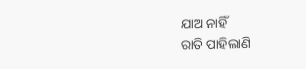ଯାଅ ନାହିଁ
ରାତି ପାହିଲାଣି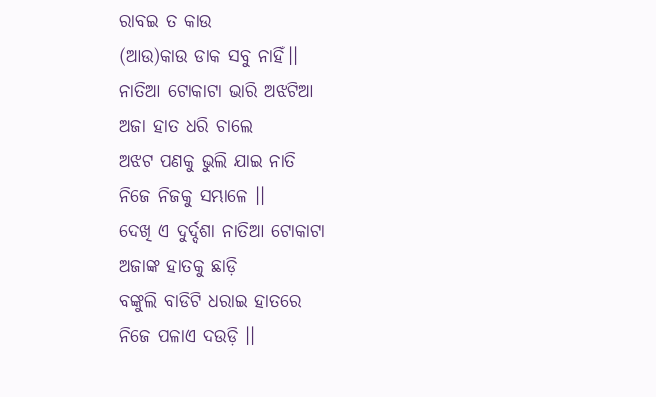ରାବଇ ତ କାଉ
(ଆଉ)କାଉ ଡାକ ସବୁ ନାହିଁ।।
ନାତିଆ ଟୋକାଟା ଭାରି ଅଝଟିଆ
ଅଜା ହାତ ଧରି ଚାଲେ
ଅଝଟ ପଣକୁ ଭୁଲି ଯାଇ ନାତି
ନିଜେ ନିଜକୁ ସମ୍ଭାଳେ ।।
ଦେଖି ଏ ଦୁର୍ଦ୍ଦଶା ନାତିଆ ଟୋକାଟା
ଅଜାଙ୍କ ହାତକୁ ଛାଡ଼ି
ବଙ୍କୁଲି ବାଡିଟି ଧରାଇ ହାତରେ
ନିଜେ ପଳାଏ ଦଉଡ଼ି ।।